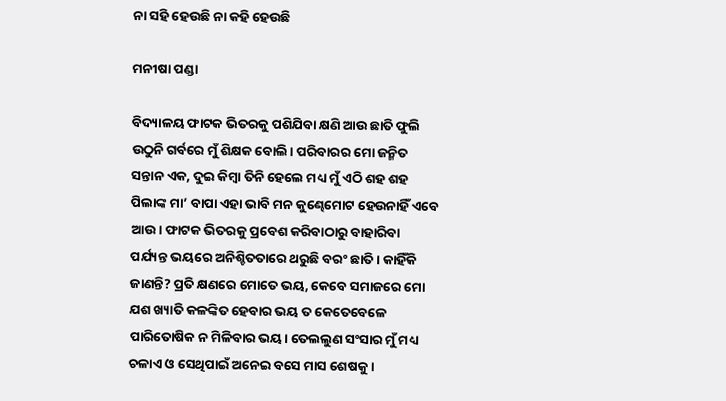ନା ସହି ହେଉଛି ନା କହି ହେଉଛି

ମନୀଷା ପଣ୍ଡା

ବିଦ୍ୟାଳୟ ଫାଟକ ଭିତରକୁ ପଶିଯିବା କ୍ଷଣି ଆଉ ଛାତି ଫୁଲି ଉଠୁନି ଗର୍ବରେ ମୁଁ ଶିକ୍ଷକ ବୋଲି। ପରିବାରର ମୋ ଜନ୍ମିତ ସନ୍ତାନ ଏକ, ଦୁଇ କିମ୍ବା ତିନି ହେଲେ ମଧ୍ୟ ମୁଁ ଏଠି ଶହ ଶହ ପିଲାଙ୍କ ମା’ ବାପା ଏହା ଭାବି ମନ କୁଣ୍ଢେମୋଟ ହେଉନାହିଁ ଏବେ ଆଉ। ଫାଟକ ଭିତରକୁ ପ୍ରବେଶ କରିବାଠାରୁ ବାହାରିବା ପର୍ଯ୍ୟନ୍ତ ଭୟରେ ଅନିଶ୍ଚିତତାରେ ଥରୁଛି ବରଂ ଛାତି। କାହିଁକି ଜାଣନ୍ତି? ପ୍ରତି କ୍ଷଣରେ ମୋତେ ଭୟ, କେବେ ସମାଜରେ ମୋ ଯଶ ଖ୍ୟାତି କଳଙ୍କିତ ହେବାର ଭୟ ତ କେତେବେଳେ ପାରିତୋଷିକ ନ ମିଳିବାର ଭୟ। ତେଲଲୁଣ ସଂସାର ମୁଁ ମଧ୍ୟ ଚଳାଏ ଓ ସେଥିପାଇଁ ଅନେଇ ବସେ ମାସ ଶେଷକୁ ।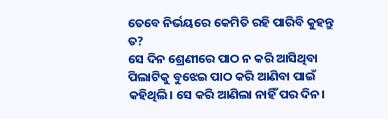ତେବେ ନିର୍ଭୟରେ କେମିତି ରହି ପାରିବି କୁହନ୍ତୁ ତ?
ସେ ଦିନ ଶ୍ରେଣୀରେ ପାଠ ନ କରି ଆସିଥିବା ପିଲାଟିକୁ ବୁଝେଇ ପାଠ କରି ଆଣିବା ପାଇଁ କହିଥିଲି। ସେ କରି ଆଣିଲା ନାହିଁ ପର ଦିନ।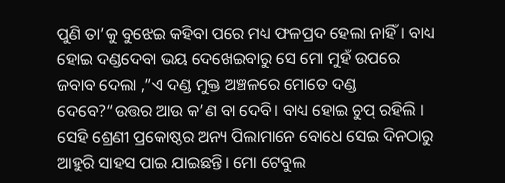ପୁଣି ତା’କୁ ବୁଝେଇ କହିବା ପରେ ମଧ୍ୟ ଫଳପ୍ରଦ ହେଲା ନାହିଁ। ବାଧ୍ୟ ହୋଇ ଦଣ୍ଡଦେବା ଭୟ ଦେଖେଇବାରୁ ସେ ମୋ ମୁହଁ ଉପରେ ଜବାବ ଦେଲା ,”ଏ ଦଣ୍ଡ ମୁକ୍ତ ଅଞ୍ଚଳରେ ମୋତେ ଦଣ୍ଡ ଦେବେ?“ଉତ୍ତର ଆଉ କ’ଣ ବା ଦେବି। ବାଧ୍ୟ ହୋଇ ଚୁପ୍‌ ରହିଲି । ସେହି ଶ୍ରେଣୀ ପ୍ରକୋଷ୍ଠର ଅନ୍ୟ ପିଲାମାନେ ବୋଧେ ସେଇ ଦିନଠାରୁ ଆହୁରି ସାହସ ପାଇ ଯାଇଛନ୍ତି। ମୋ ଟେବୁଲ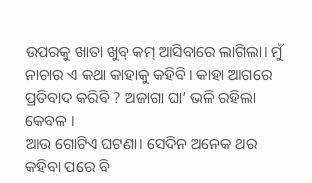ଉପରକୁ ଖାତା ଖୁବ୍‌ କମ୍‌ ଆସିବାରେ ଲାଗିଲା। ମୁଁ ନାଚାର ଏ କଥା କାହାକୁ କହିବି। କାହା ଆଗରେ ପ୍ରତିବାଦ କରିବି ? ଅଜାଗା ଘା’ ଭଳି ରହିଲା କେବଳ ।
ଆଉ ଗୋଟିଏ ଘଟଣା। ସେଦିନ ଅନେକ ଥର କହିବା ପରେ ବି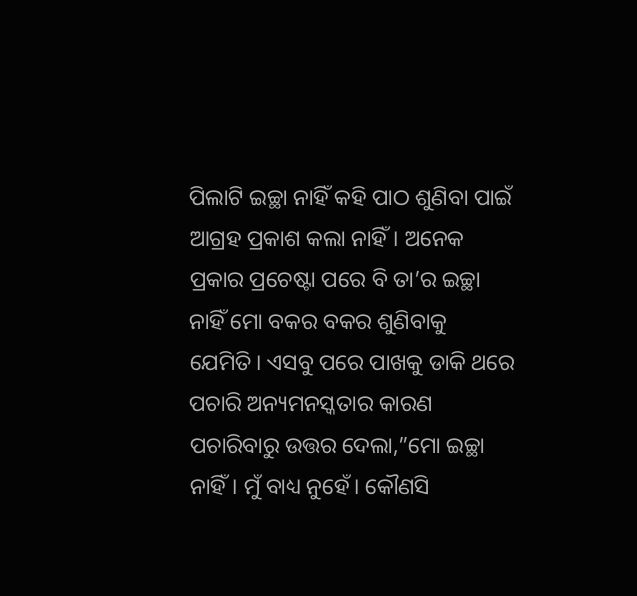ପିଲାଟି ଇଚ୍ଛା ନାହିଁ କହି ପାଠ ଶୁଣିବା ପାଇଁ ଆଗ୍ରହ ପ୍ରକାଶ କଲା ନାହିଁ। ଅନେକ ପ୍ରକାର ପ୍ରଚେଷ୍ଟା ପରେ ବି ତା’ର ଇଚ୍ଛା ନାହିଁ ମୋ ବକର ବକର ଶୁଣିବାକୁ ଯେମିତି। ଏସବୁ ପରେ ପାଖକୁ ଡାକି ଥରେ ପଚାରି ଅନ୍ୟମନସ୍କତାର କାରଣ ପଚାରିବାରୁ ଉତ୍ତର ଦେଲା,”ମୋ ଇଚ୍ଛା ନାହିଁ। ମୁଁ ବାଧ୍ୟ ନୁହେଁ। କୌଣସି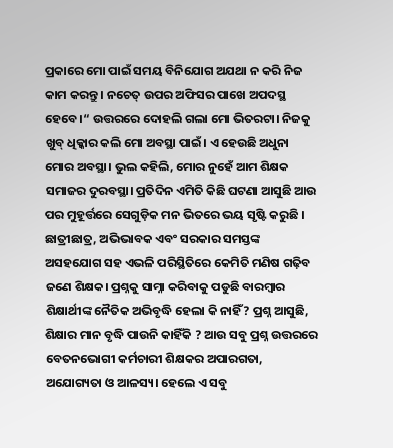ପ୍ରକାରେ ମୋ ପାଇଁ ସମୟ ବିନିଯୋଗ ଅଯଥା ନ କରି ନିଜ କାମ କରନ୍ତୁ । ନଚେତ୍‌ ଉପର ଅଫିସର ପାଖେ ଅପଦସ୍ଥ ହେବେ।“ ଉତ୍ତରରେ ଦୋହଲି ଗଲା ମୋ ଭିତରଟା। ନିଜକୁ ଖୁବ୍‌ ଧିକ୍କାର କଲି ମୋ ଅବସ୍ଥା ପାଇଁ। ଏ ହେଉଛି ଅଧୁନା ମୋର ଅବସ୍ଥା। ଭୁଲ କହିଲି, ମୋର ନୁହେଁ ଆମ ଶିକ୍ଷକ ସମାଜର ଦୁରବସ୍ଥା। ପ୍ରତିଦିନ ଏମିତି କିଛି ଘଟଣା ଆସୁଛି ଆଉ ପର ମୁହୂର୍ତ୍ତରେ ସେଗୁଡ଼ିକ ମନ ଭିତରେ ଭୟ ସୃଷ୍ଟି କରୁଛି । ଛାତ୍ରୀଛାତ୍ର, ଅଭିଭାବକ ଏବଂ ସରକାର ସମସ୍ତଙ୍କ ଅସହଯୋଗ ସହ ଏଭଳି ପରିସ୍ଥିତିରେ କେମିତି ମଣିଷ ଗଢ଼ିବ ଜଣେ ଶିକ୍ଷକ। ପ୍ରଶ୍ନକୁ ସାମ୍ନା କରିବାକୁ ପଡୁଛି ବାରମ୍ବାର ଶିକ୍ଷାର୍ଥୀଙ୍କ ନୈତିକ ଅଭିବୃଦ୍ଧି ହେଲା କି ନାହିଁ? ପ୍ରଶ୍ନ ଆସୁଛି, ଶିକ୍ଷାର ମାନ ବୃଦ୍ଧି ପାଉନି କାହିଁକି ? ଆଉ ସବୁ ପ୍ରଶ୍ନ ଉତ୍ତରରେ ବେତନଭୋଗୀ କର୍ମଚାରୀ ଶିକ୍ଷକର ଅପାରଗତା, ଅଯୋଗ୍ୟତା ଓ ଆଳସ୍ୟ। ହେଲେ ଏ ସବୁ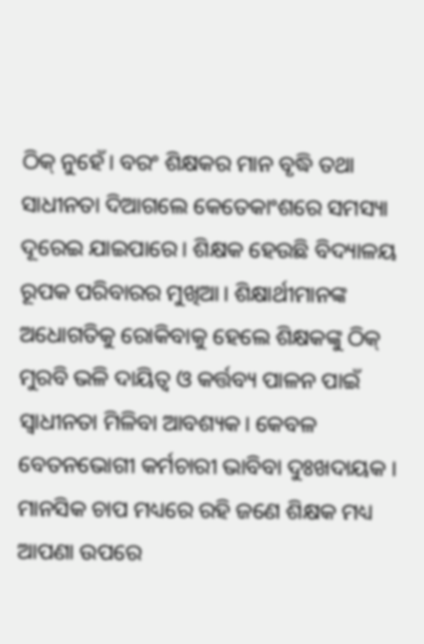ଠିକ୍‌ ନୁହେଁ। ବରଂ ଶିକ୍ଷକର ମାନ ବୃଦ୍ଧି ତଥା ସାଧୀନତା ଦିଆଗଲେ କେତେକାଂଶରେ ସମସ୍ୟା ଦୂରେଇ ଯାଇପାରେ। ଶିକ୍ଷକ ହେଉଛି ବିଦ୍ୟାଳୟ ରୂପକ ପରିବାରର ମୁଖିଆ। ଶିକ୍ଷାର୍ଥୀମାନଙ୍କ ଅଧୋଗତିକୁ ରୋକିବାକୁ ହେଲେ ଶିକ୍ଷକଙ୍କୁ ଠିକ୍‌ ମୁରବି ଭଳି ଦାୟିତ୍ୱ ଓ କର୍ତ୍ତବ୍ୟ ପାଳନ ପାଇଁ ସ୍ବାଧୀନତା ମିଳିବା ଆବଶ୍ୟକ। କେବଳ ବେତନଭୋଗୀ କର୍ମଚାରୀ ଭାବିବା ଦୁଃଖଦାୟକ । ମାନସିକ ଚାପ ମଧ୍ୟରେ ରହି ଜଣେ ଶିକ୍ଷକ ମଧ୍ୟ ଆପଣା ଉପରେ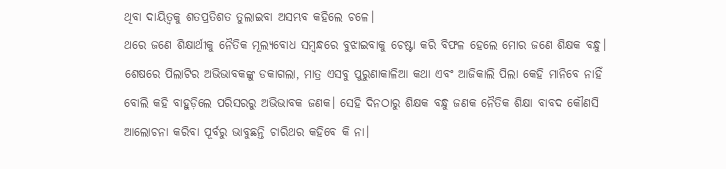ଥିବା ଦାୟିତ୍ୱକୁ ଶତପ୍ରତିଶତ ତୁଲାଇବା ଅସମ୍ଭବ କହିଲେ ଚଳେ।
ଥରେ ଜଣେ ଶିକ୍ଷାର୍ଥୀକୁ ନୈତିକ ମୂଲ୍ୟବୋଧ ସମ୍ବନ୍ଧରେ ବୁଝାଇବାକୁ ଚେଷ୍ଟା କରି ବିଫଳ ହେଲେ ମୋର ଜଣେ ଶିକ୍ଷକ ବନ୍ଧୁ। ଶେଷରେ ପିଲାଟିର ଅଭିଭାବକଙ୍କୁ ଡକାଗଲା, ମାତ୍ର ଏସବୁ ପୁରୁଣାକାଳିଆ କଥା ଏବଂ ଆଜିକାଲି ପିଲା କେହି ମାନିବେ ନାହିଁ ବୋଲି କହି ବାହୁଡ଼ିଲେ ପରିସରରୁ ଅଭିଭାବକ ଜଣକ। ସେହି ଦିନଠାରୁ ଶିକ୍ଷକ ବନ୍ଧୁ ଜଣକ ନୈତିକ ଶିକ୍ଷା ବାବଦ କୌଣସି ଆଲୋଚନା କରିବା ପୂର୍ବରୁ ଭାବୁଛନ୍ତି ଚାରିଥର କହିବେ କି ନା।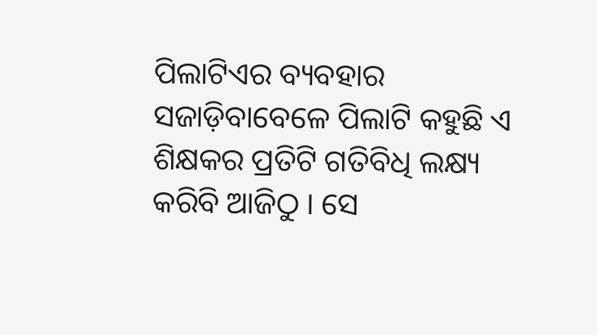ପିଲାଟିଏର ବ୍ୟବହାର ସଜାଡ଼ିବାବେଳେ ପିଲାଟି କହୁଛି ଏ ଶିକ୍ଷକର ପ୍ରତିଟି ଗତିବିଧି ଲକ୍ଷ୍ୟ କରିବି ଆଜିଠୁ । ସେ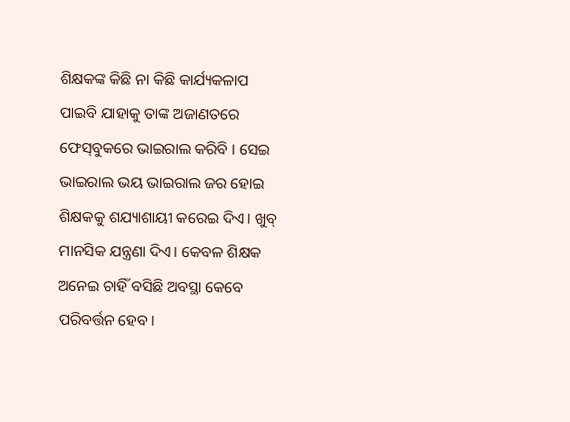ଶିକ୍ଷକଙ୍କ କିଛି ନା କିଛି କାର୍ଯ୍ୟକଳାପ ପାଇବି ଯାହାକୁ ତାଙ୍କ ଅଜାଣତରେ ଫେସ୍‌ବୁକରେ ଭାଇରାଲ କରିବି । ସେଇ ଭାଇରାଲ ଭୟ ଭାଇରାଲ ଜର ହୋଇ ଶିକ୍ଷକକୁ ଶଯ୍ୟାଶାୟୀ କରେଇ ଦିଏ। ଖୁବ୍‌ ମାନସିକ ଯନ୍ତ୍ରଣା ଦିଏ। କେବଳ ଶିକ୍ଷକ ଅନେଇ ଚାହିଁ ବସିଛି ଅବସ୍ଥା କେବେ ପରିବର୍ତ୍ତନ ହେବ।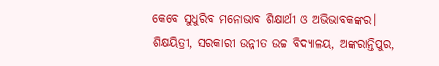କେବେ ସୁଧୁରିବ ମନୋଭାବ ଶିକ୍ଷାର୍ଥୀ ଓ ଅଭିଭାବକଙ୍କର।
ଶିକ୍ଷୟିତ୍ରୀ, ସରକାରୀ ଉନ୍ନୀତ ଉଚ୍ଚ ବିଦ୍ୟାଳୟ, ଅଙ୍କରାନ୍ତିପୁର,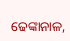ଢେଙ୍କାନାଳ,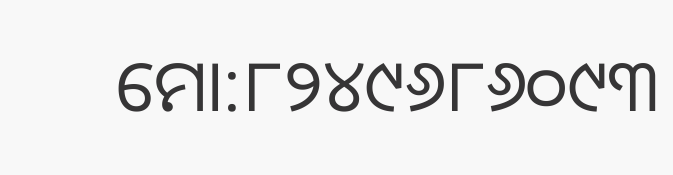ମୋ:୮୨୪୯୬୮୬୦୯୩